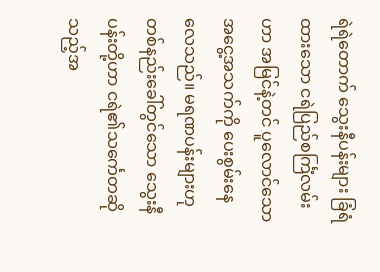ရဲရဲတောက် သွေးနီပန်းများ ခြံရံထားသော ငရဲပြည်စင်္ကြံလမ်းဟာ အမြင်နဲ့တင် ပူလောင်သော အငွေ့အသက်ကို ပေးစွမ်းနေလေသည်။ မရဏပန်းများဟုတစ်နည်းခေါ်တွင်သော သွေးနီပန်းတို့ဟာ ငရဲ၏သင်္ကေတဆိုသည့်အ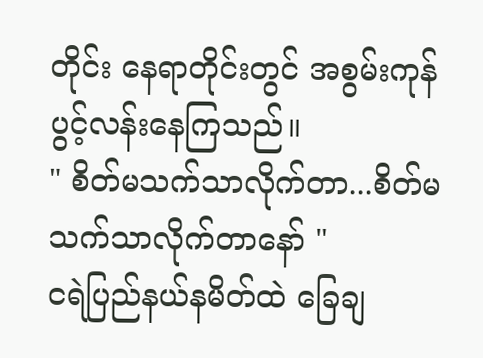တိုင်း နေရာတိုင်းတွင် အစွမ်းကုန်ပွင့်လန်းနေကြသည်။
" စိတ်မသက်သာလိုက်တာ...စိတ်မသက်သာလိုက်တာနော် "
ငရဲပြည်နယ်နမိတ်ထဲ ခြေချ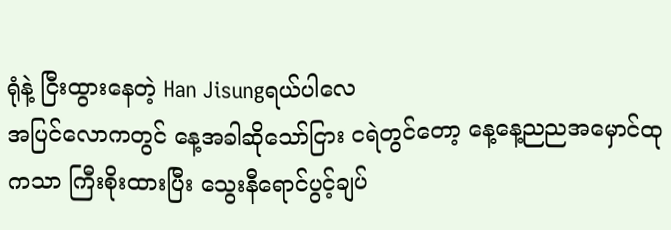ရုံနဲ့ ငြီးထွားနေတဲ့ Han Jisungရယ်ပါလေ
အပြင်လောကတွင် နေ့အခါဆိုသော်ငြား ငရဲတွင်တော့ နေ့နေ့ညညအမှောင်ထုကသာ ကြီးစိုးထားပြီး သွေးနီရောင်ပွင့်ချပ်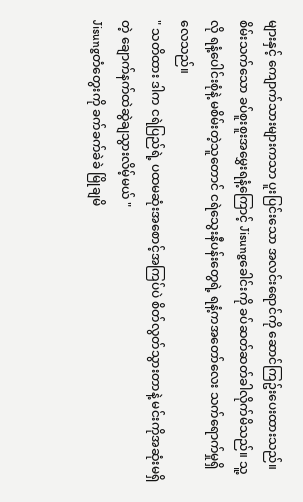များနှင့် ကျောက်သားများကသာ ပူးပြင်းသော အလင်းရောင်ကို ဆောင်ကြဥ်းပေးထားသည်။ စိမ်းသက်သော ခပ်စူးစူးအမွှေးရနံ့ကြောင့် Jisungခေါင်းကို ခပ်ဆတ်ဆတ်ခါလိုက်မိသည်။ သူ့လို ရနံ့ပေါင်းစုံနဲ့ မစိမ်းတဲ့သူတောင် ငရဲသွေးနီပန်းတွေရဲ့ ရနံ့ကအတော်လေး သက်ရောက်မှုရှိလေသည်။
" သတိထား ဒါက ငရဲပြည်ရဲ့ ပထမဆုံးအစောင့်အကြပ်ပဲ စိတ်လွတ်သွားတာနဲ့ မင်းကိုအဆုံးမရှိတဲ့ ချောက်နက်ထဲဆွဲချသွားလိမ့်မယ် "
Jisungတံတွေးကို ခက်ခက်ခဲခဲ မြိုချမိ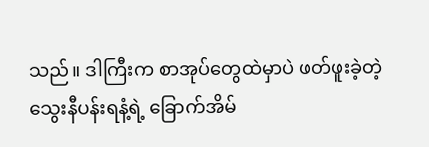သည်။ ဒါကြီးက စာအုပ်တွေထဲမှာပဲ ဖတ်ဖူးခဲ့တဲ့ သွေးနီပန်းရနံ့ရဲ့ ခြောက်အိမ်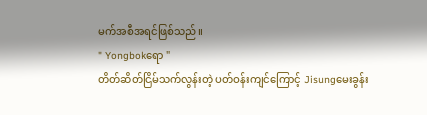မက်အစီအရင်ဖြစ်သည်။
" Yongbokရော "
တိတ်ဆိတ်ငြိမ်သက်လွန်းတဲ့ ပတ်ဝန်းကျင်ကြောင့် Jisungမေးခွန်း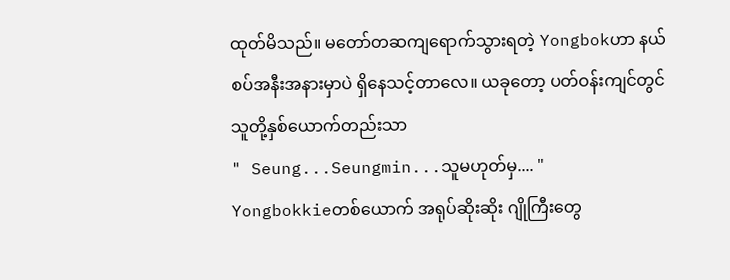ထုတ်မိသည်။ မတော်တဆကျရောက်သွားရတဲ့ Yongbokဟာ နယ်စပ်အနီးအနားမှာပဲ ရှိနေသင့်တာလေ။ ယခုတော့ ပတ်ဝန်းကျင်တွင် သူတို့နှစ်ယောက်တည်းသာ
" Seung...Seungmin...သူမဟုတ်မှ.... "
Yongbokkieတစ်ယောက် အရုပ်ဆိုးဆိုး ဂျိုကြီးတွေ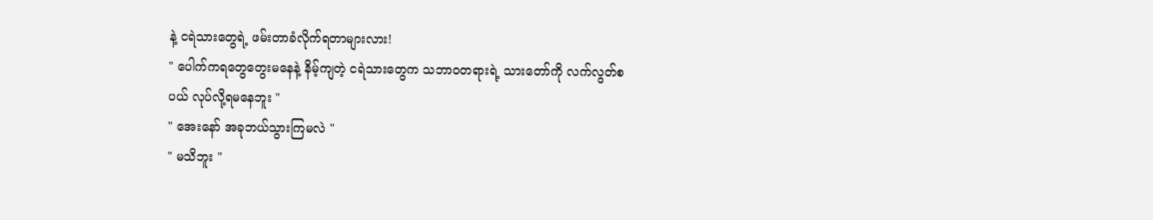နဲ့ ငရဲသားတွေရဲ့ ဖမ်းတာခံလိုက်ရတာများလား!
" ပေါက်ကရတွေတွေးမနေနဲ့ နိမ့်ကျတဲ့ ငရဲသားတွေက သဘာဝတရားရဲ့ သားတော်ကို လက်လွတ်စပယ် လုပ်လို့ရမနေဘူး "
" အေးနော် အခုဘယ်သွားကြမလဲ "
" မသိဘူး "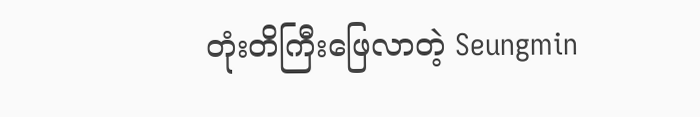တုံးတိကြီးဖြေလာတဲ့ Seungmin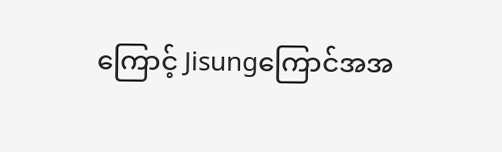ကြောင့် Jisungကြောင်အအ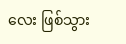လေး ဖြစ်သွား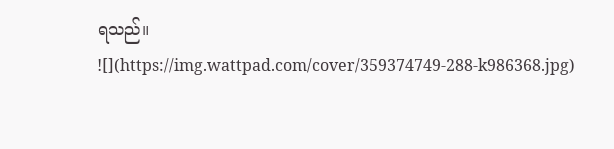ရသည်။
![](https://img.wattpad.com/cover/359374749-288-k986368.jpg)